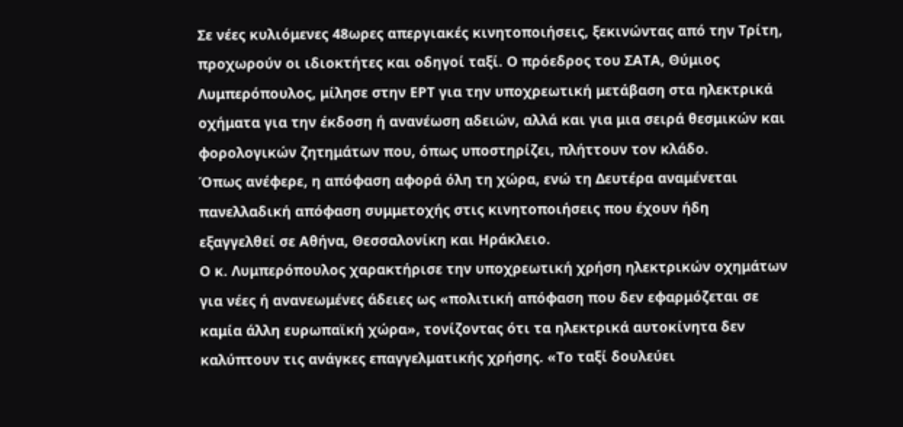Σε νέες κυλιόμενες 48ωρες απεργιακές κινητοποιήσεις, ξεκινώντας από την Τρίτη, προχωρούν οι ιδιοκτήτες και οδηγοί ταξί. Ο πρόεδρος του ΣΑΤΑ, Θύμιος Λυμπερόπουλος, μίλησε στην ΕΡΤ για την υποχρεωτική μετάβαση στα ηλεκτρικά οχήματα για την έκδοση ή ανανέωση αδειών, αλλά και για μια σειρά θεσμικών και φορολογικών ζητημάτων που, όπως υποστηρίζει, πλήττουν τον κλάδο.
Όπως ανέφερε, η απόφαση αφορά όλη τη χώρα, ενώ τη Δευτέρα αναμένεται πανελλαδική απόφαση συμμετοχής στις κινητοποιήσεις που έχουν ήδη εξαγγελθεί σε Αθήνα, Θεσσαλονίκη και Ηράκλειο.
Ο κ. Λυμπερόπουλος χαρακτήρισε την υποχρεωτική χρήση ηλεκτρικών οχημάτων για νέες ή ανανεωμένες άδειες ως «πολιτική απόφαση που δεν εφαρμόζεται σε καμία άλλη ευρωπαϊκή χώρα», τονίζοντας ότι τα ηλεκτρικά αυτοκίνητα δεν καλύπτουν τις ανάγκες επαγγελματικής χρήσης. «Το ταξί δουλεύει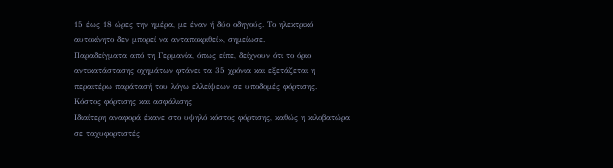15 έως 18 ώρες την ημέρα, με έναν ή δύο οδηγούς. Το ηλεκτρικό αυτοκίνητο δεν μπορεί να ανταποκριθεί», σημείωσε.
Παραδείγματα από τη Γερμανία, όπως είπε, δείχνουν ότι το όριο αντικατάστασης οχημάτων φτάνει τα 35 χρόνια και εξετάζεται η περαιτέρω παράτασή του λόγω ελλείψεων σε υποδομές φόρτισης.
Κόστος φόρτισης και ασφάλισης
Ιδιαίτερη αναφορά έκανε στο υψηλό κόστος φόρτισης, καθώς η κιλοβατώρα σε ταχυφορτιστές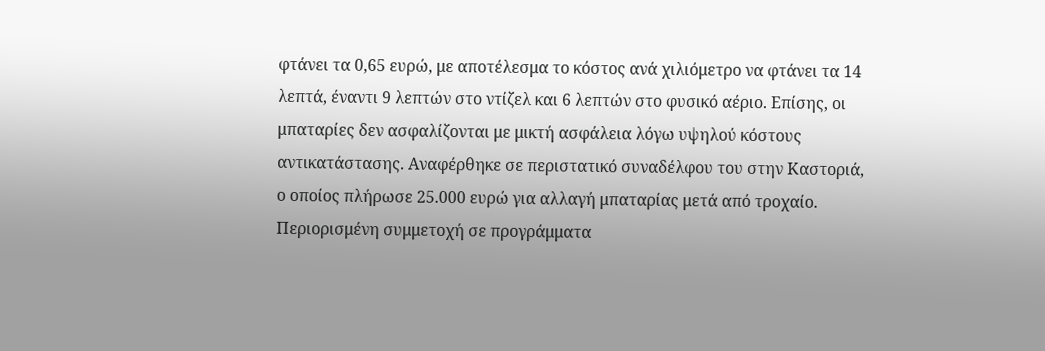φτάνει τα 0,65 ευρώ, με αποτέλεσμα το κόστος ανά χιλιόμετρο να φτάνει τα 14 λεπτά, έναντι 9 λεπτών στο ντίζελ και 6 λεπτών στο φυσικό αέριο. Επίσης, οι μπαταρίες δεν ασφαλίζονται με μικτή ασφάλεια λόγω υψηλού κόστους αντικατάστασης. Αναφέρθηκε σε περιστατικό συναδέλφου του στην Καστοριά, ο οποίος πλήρωσε 25.000 ευρώ για αλλαγή μπαταρίας μετά από τροχαίο.
Περιορισμένη συμμετοχή σε προγράμματα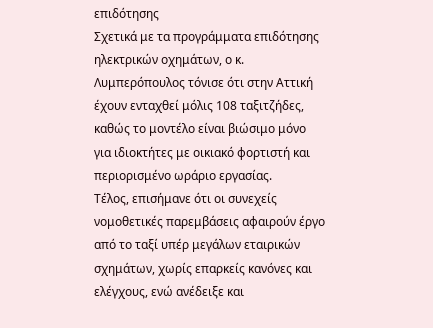επιδότησης
Σχετικά με τα προγράμματα επιδότησης ηλεκτρικών οχημάτων, ο κ. Λυμπερόπουλος τόνισε ότι στην Αττική έχουν ενταχθεί μόλις 108 ταξιτζήδες, καθώς το μοντέλο είναι βιώσιμο μόνο για ιδιοκτήτες με οικιακό φορτιστή και περιορισμένο ωράριο εργασίας.
Τέλος, επισήμανε ότι οι συνεχείς νομοθετικές παρεμβάσεις αφαιρούν έργο από το ταξί υπέρ μεγάλων εταιρικών σχημάτων, χωρίς επαρκείς κανόνες και ελέγχους, ενώ ανέδειξε και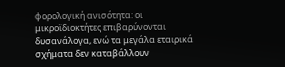φορολογική ανισότητα: οι μικροϊδιοκτήτες επιβαρύνονται δυσανάλογα, ενώ τα μεγάλα εταιρικά σχήματα δεν καταβάλλουν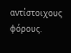αντίστοιχους φόρους.